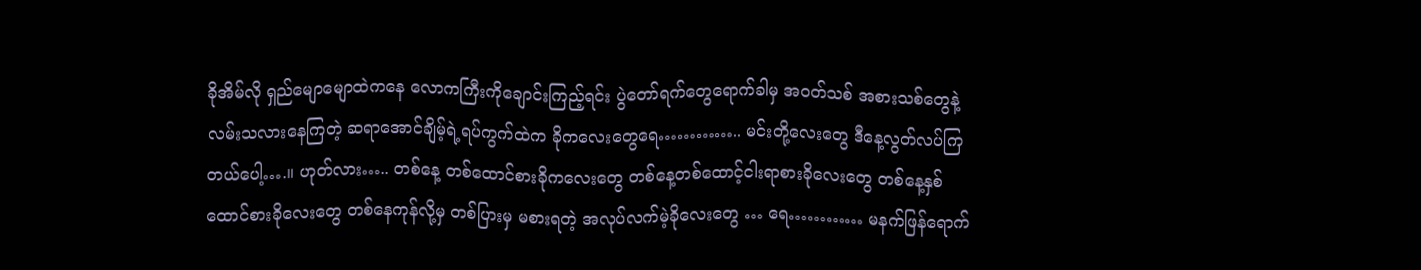ခိုအိမ်လို ရှည်မျောမျောထဲကနေ လောကကြီးကိုချောင်းကြည့်ရင်း ပွဲတော်ရက်တွေရောက်ခါမှ အဝတ်သစ် အစားသစ်တွေနဲ့ လမ်းသလားနေကြတဲ့ ဆရာအောင်ချိမ့်ရဲ့ရပ်ကွက်ထဲက ခိုကလေးတွေရေ………….. မင်းတို့လေးတွေ ဒီနေ့လွတ်လပ်ကြတယ်ပေါ့….။ ဟုတ်လား….. တစ်နေ့ တစ်ထောင်စားခိုကလေးတွေ တစ်နေ့တစ်ထောင့်ငါးရာစားခိုလေးတွေ တစ်နေ့နှစ်ထောင်စားခိုလေးတွေ တစ်နေကုန်လို့မှ တစ်ပြားမှ မစားရတဲ့ အလုပ်လက်မဲ့ခိုလေးတွေ … ရေ………… မနက်ဖြန်ရောက်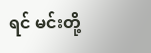ရင် မင်းတို့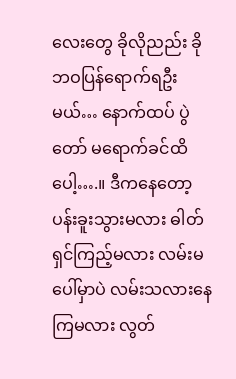လေးတွေ ခိုလိုညည်း ခိုဘဝပြန်ရောက်ရဦးမယ်… နောက်ထပ် ပွဲတော် မရောက်ခင်ထိပေါ့….။ ဒီကနေတော့ ပန်းခူးသွားမလား ဓါတ်ရှင်ကြည့်မလား လမ်းမပေါ်မှာပဲ လမ်းသလားနေကြမလား လွတ်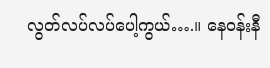လွတ်လပ်လပ်ပေါ့ကွယ်….။ နေဝန်းနီ